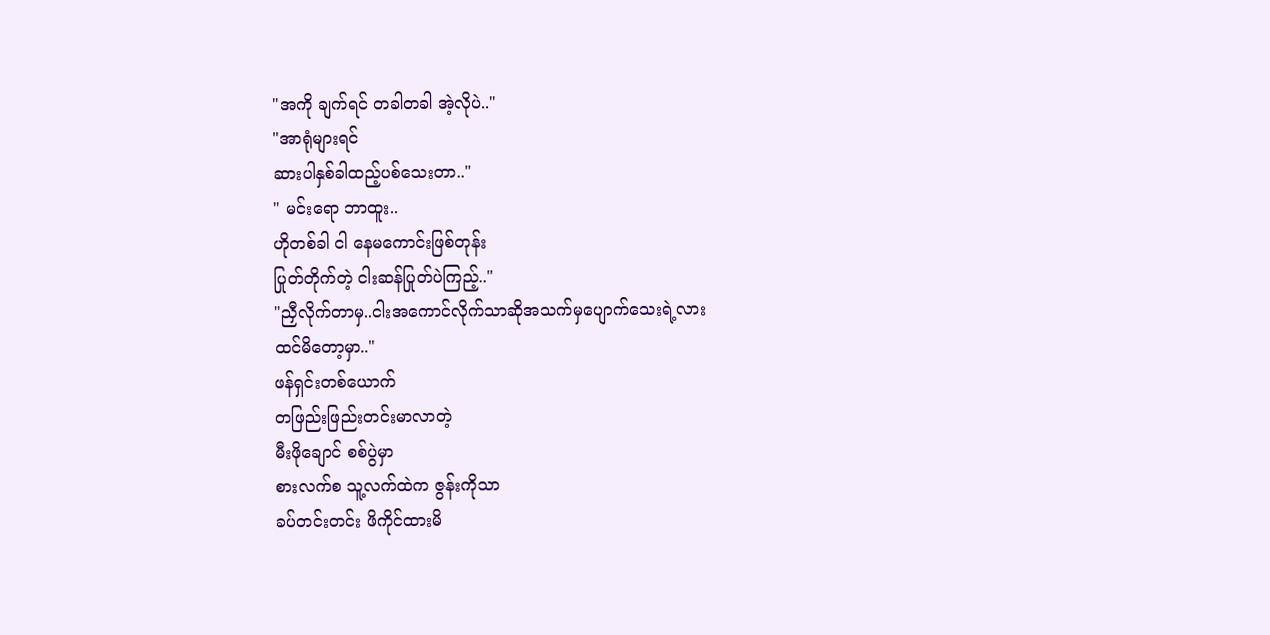"အကို ချက်ရင် တခါတခါ အဲ့လိုပဲ.."
"အာရုံများရင်
ဆားပါနှစ်ခါထည့်ပစ်သေးတာ.."
" မင်းရော ဘာထူး..
ဟိုတစ်ခါ ငါ နေမကောင်းဖြစ်တုန်း
ပြုတ်တိုက်တဲ့ ငါးဆန်ပြုတ်ပဲကြည့်.."
"ညှီလိုက်တာမှ..ငါးအကောင်လိုက်သာဆိုအသက်မှပျောက်သေးရဲ့လား
ထင်မိတော့မှာ.."
ဖန်ရှင်းတစ်ယောက်
တဖြည်းဖြည်းတင်းမာလာတဲ့
မီးဖိုချောင် စစ်ပွဲမှာ
စားလက်စ သူ့လက်ထဲက ဇွန်းကိုသာ
ခပ်တင်းတင်း ဖိကိုင်ထားမိ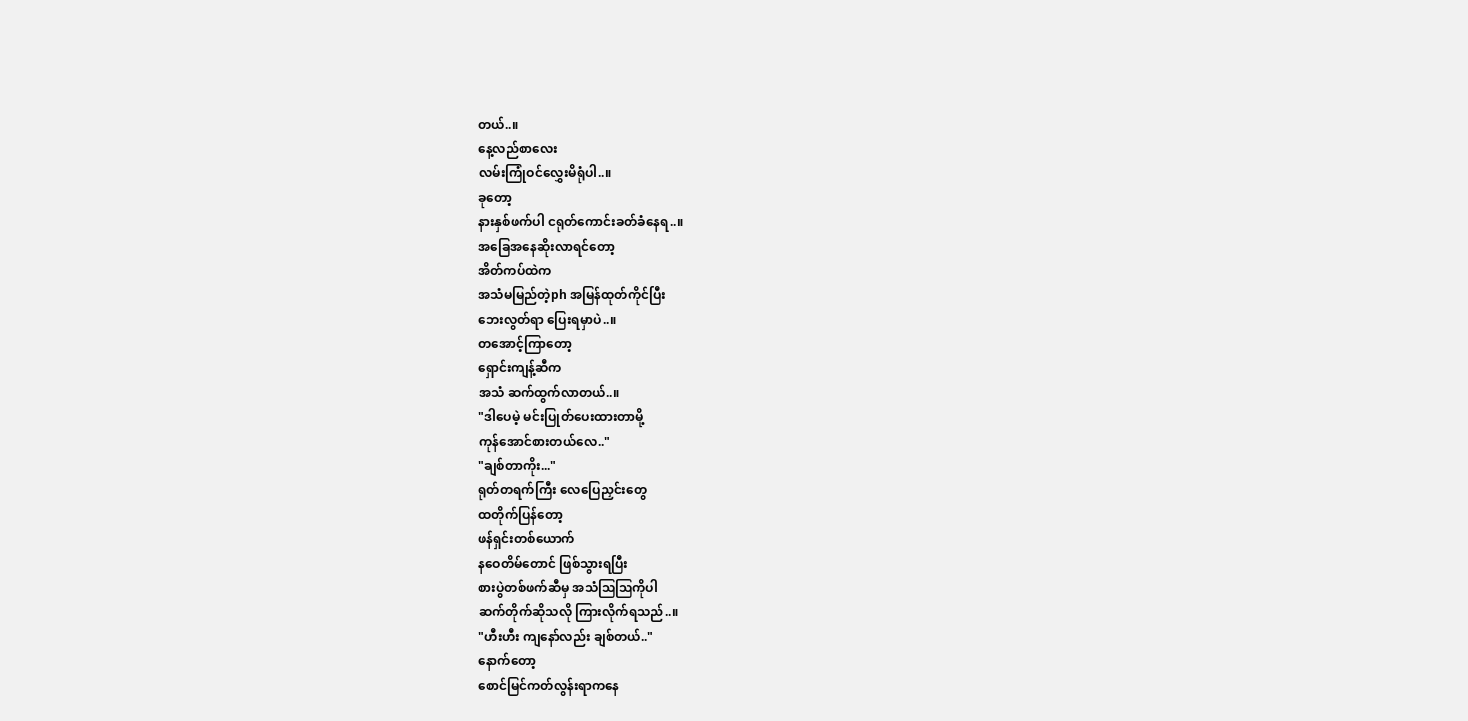တယ်..။
နေ့လည်စာလေး
လမ်းကြုံဝင်လွှေးမိရုံပါ..။
ခုတော့
နားနှစ်ဖက်ပါ ငရုတ်ကောင်းခတ်ခံနေရ..။
အခြေအနေဆိုးလာရင်တော့
အိတ်ကပ်ထဲက
အသံမမြည်တဲ့ph အမြန်ထုတ်ကိုင်ပြီး
ဘေးလွတ်ရာ ပြေးရမှာပဲ..။
တအောင့်ကြာတော့
ရှောင်းကျန့်ဆီက
အသံ ဆက်ထွက်လာတယ်..။
"ဒါပေမဲ့ မင်းပြုတ်ပေးထားတာမို့
ကုန်အောင်စားတယ်လေ.."
"ချစ်တာကိုး..."
ရုတ်တရက်ကြီး လေပြေညှင်းတွေ
ထတိုက်ပြန်တော့
ဖန်ရှင်းတစ်ယောက်
နဝေတိမ်တောင် ဖြစ်သွားရပြီး
စားပွဲတစ်ဖက်ဆီမှ အသံဩဩကိုပါ
ဆက်တိုက်ဆိုသလို ကြားလိုက်ရသည်..။
"ဟီးဟီး ကျနော်လည်း ချစ်တယ်.."
နောက်တော့
စောင်မြင်ကတ်လွန်းရာကနေ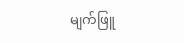မျက်ဖြူ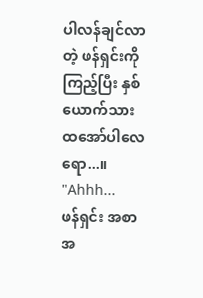ပါလန်ချင်လာတဲ့ ဖန်ရှင်းကို
ကြည့်ပြီး နှစ်ယောက်သား
ထအော်ပါလေရော...။
"Ahhh...
ဖန်ရှင်း အစာ အ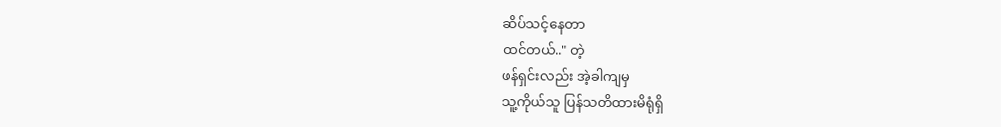ဆိပ်သင့်နေတာ
ထင်တယ်.." တဲ့
ဖန်ရှင်းလည်း အဲ့ခါကျမှ
သူ့ကိုယ်သူ ပြန်သတိထားမိရုံရှိ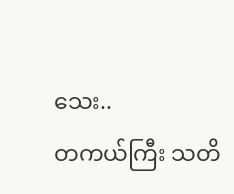သေး..
တကယ်ကြီး သတိ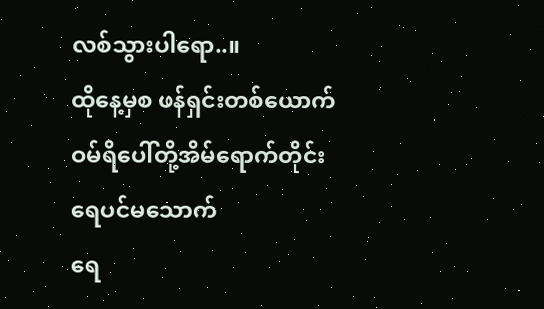လစ်သွားပါရော..။
ထိုနေ့မှစ ဖန်ရှင်းတစ်ယောက်
ဝမ်ရိပေါ်တို့အိမ်ရောက်တိုင်း
ရေပင်မသောက်
ရေ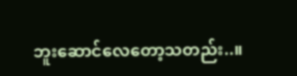ဘူးဆောင်လေတော့သတည်း..။